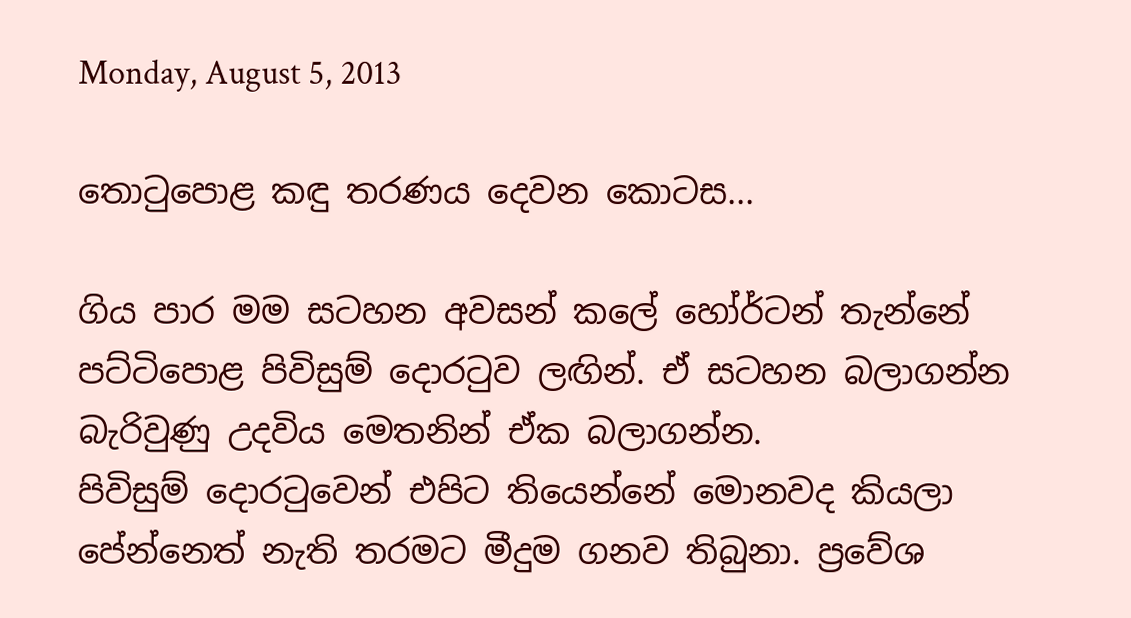Monday, August 5, 2013

තොටුපොළ කඳු තරණය දෙවන කොටස...

ගිය පාර මම සටහන අවසන් කලේ හෝර්ටන් තැන්නේ පට්ටිපොළ පිවිසුම් දොරටුව ලඟින්. ඒ සටහන බලාගන්න බැරිවුණු උදවිය මෙතනින් ඒක බලාගන්න.
පිවිසුම් දොරටුවෙන් එපිට තියෙන්නේ මොනවද කියලා පේන්නෙත් නැති තරමට මීදුම ගනව තිබුනා. ප්‍රවේශ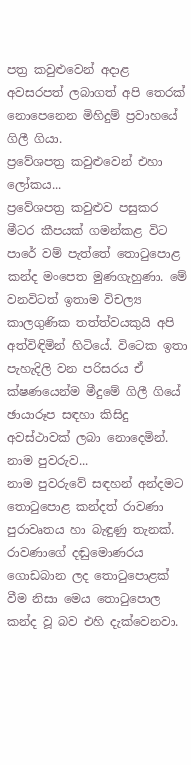පත්‍ර කවුළුවෙන් අදාළ අවසරපත් ලබාගත් අපි තෙරක් නොපෙනෙන මිහිදුම් ප්‍රවාහයේ ගිලී ගියා.
ප්‍රවේශපත්‍ර කවුළුවෙන් එහා ලෝකය...
ප්‍රවේශපත්‍ර කවුළුව පසුකර මීටර කීපයක් ගමන්කළ විට පාරේ වම් පැත්තේ තොටුපොළ කන්ද මංපෙත මුණගැහුණා. මේ වනවිටත් ඉතාම විචල්‍ය කාලගුණික තත්ත්වයකුයි අපි අත්විඳිමින් හිටියේ. විටෙක ඉතා පැහැදිලි වන පරිසරය ඒ ක්ෂණයෙන්ම මීදුමේ ගිලී ගියේ ඡායාරූප සඳහා කිසිදු අවස්ථාවක් ලබා නොදෙමින්.
නාම පුවරුව...
නාම පුවරුවේ සඳහන් අන්දමට තොටුපොළ කන්දත් රාවණා පුරාවෘතය හා බැඳුණු තැනක්. රාවණාගේ දඬුමොණරය ගොඩබාන ලද තොටුපොළක් වීම නිසා මෙය තොටුපොල කන්ද වූ බව එහි දැක්වෙනවා.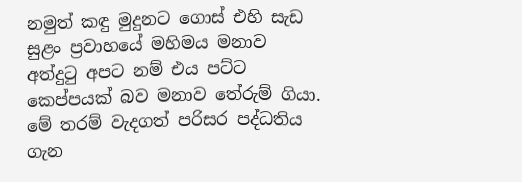නමුත් කඳු මුදුනට ගොස් එහි සැඩ සුළං ප්‍රවාහයේ මහිමය මනාව අත්දුටු අපට නම් එය පට්ට කෙප්පයක් බව මනාව තේරුම් ගියා. මේ තරම් වැදගත් පරිසර පද්ධතිය ගැන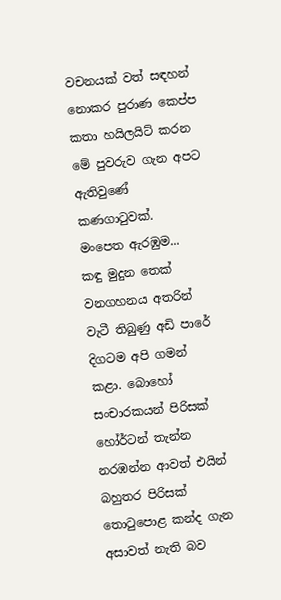වචනයක් වත් සඳහන් නොකර පුරාණ කෙප්ප කතා හයිලයිට් කරන මේ පුවරුව ගැන අපට ඇතිවුණේ කණගාටුවක්.
මංපෙත ඇරඹුම...
කඳු මුදුන තෙක් වනගහනය අතරින් වැටී තිබුණු අඩි පාරේ දිගටම අපි ගමන් කළා. බොහෝ සංචාරකයන් පිරිසක් හෝර්ටන් තැන්න නරඹන්න ආවත් එයින් බහුතර පිරිසක් තොටුපොළ කන්ද ගැන අසාවත් නැති බව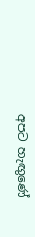අපට හැඟුණේ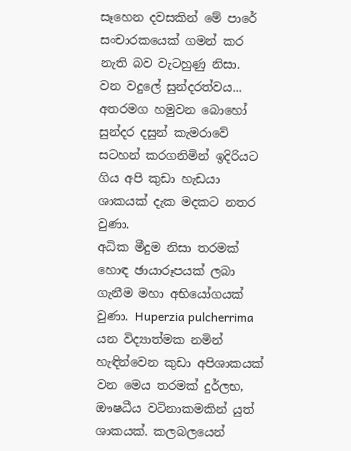සෑහෙන දවසකින් මේ පාරේ සංචාරකයෙක් ගමන් කර නැති බව වැටහුණු නිසා.
වන වදුලේ සුන්දරත්වය...
අතරමග හමුවන බොහෝ සුන්දර දසුන් කැමරාවේ සටහන් කරගනිමින් ඉදිරියට ගිය අපි කුඩා හැඩයා ශාකයක් දැක මදකට නතර වුණා.
අධික මීදුම නිසා තරමක් හොඳ ඡායාරූපයක් ලබා ගැනීම මහා අභියෝගයක් වුණා. Huperzia pulcherrima යන විද්‍යාත්මක නමින් හැඳින්වෙන කුඩා අපිශාකයක් වන මෙය තරමක් දුර්ලභ, ඖෂධීය වටිනාකමකින් යුත් ශාකයක්. කලබලයෙන්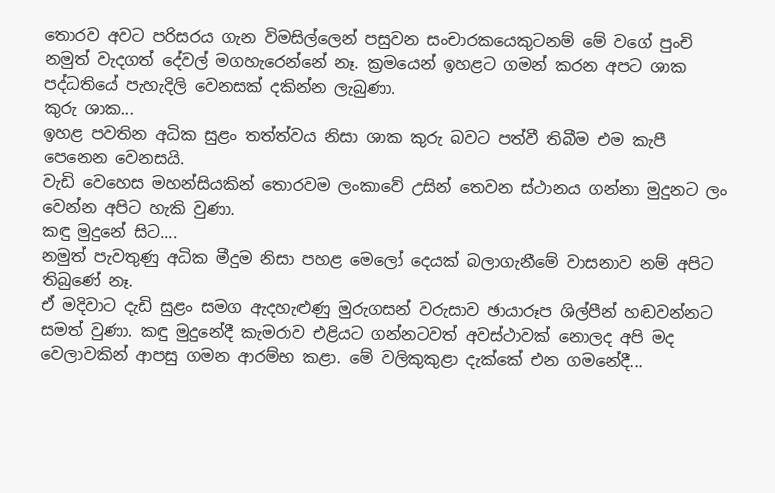තොරව අවට පරිසරය ගැන විමසිල්ලෙන් පසුවන සංචාරකයෙකුටනම් මේ වගේ පුංචි නමුත් වැදගත් දේවල් මගහැරෙන්නේ නෑ. ක්‍රමයෙන් ඉහළට ගමන් කරන අපට ශාක පද්ධතියේ පැහැදිලි වෙනසක් දකින්න ලැබුණා.
කුරු ශාක...
ඉහළ පවතින අධික සුළං තත්ත්වය නිසා ශාක කුරු බවට පත්වී තිබීම එම කැපී පෙනෙන වෙනසයි.
වැඩි වෙහෙස මහන්සියකින් තොරවම ලංකාවේ උසින් තෙවන ස්ථානය ගන්නා මුදුනට ලං වෙන්න අපිට හැකි වුණා.
කඳු මුදුනේ සිට....
නමුත් පැවතුණු අධික මීදුම නිසා පහළ මෙලෝ දෙයක් බලාගැනීමේ වාසනාව නම් අපිට තිබුණේ නෑ.
ඒ මදිවාට දැඩි සුළං සමග ඇදහැළුණු මුරුගසන් වරුසාව ඡායාරූප ශිල්පීන් හඬවන්නට සමත් වුණා. කඳු මුදුනේදී කැමරාව එළියට ගන්නටවත් අවස්ථාවක් නොලද අපි මද වෙලාවකින් ආපසු ගමන ආරම්භ කළා. මේ වලිකුකුළා දැක්කේ එන ගමනේදී...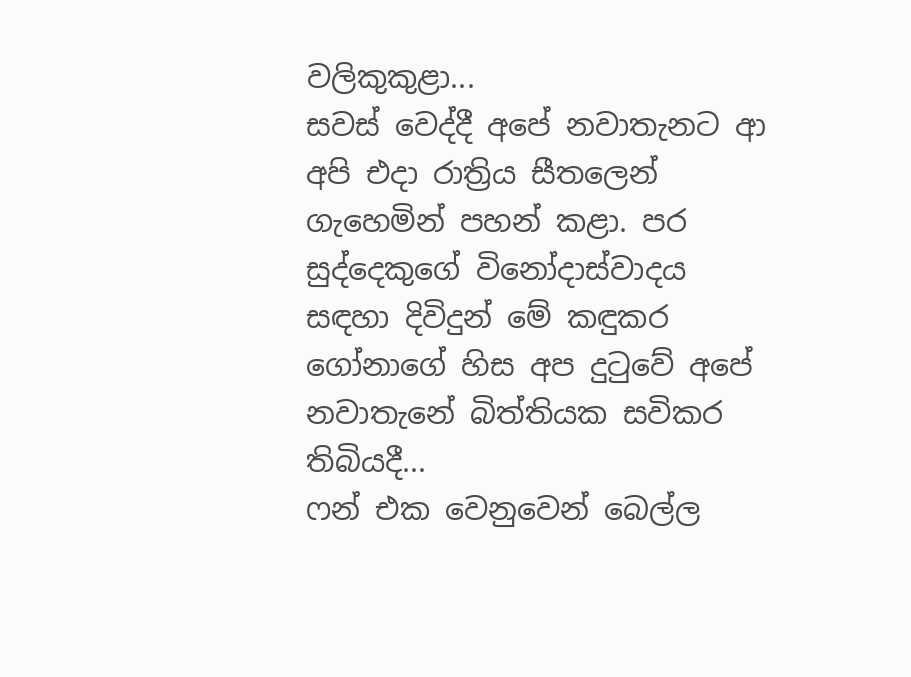වලිකුකුළා...
සවස් වෙද්දී අපේ නවාතැනට ආ අපි එදා රාත්‍රිය සීතලෙන් ගැහෙමින් පහන් කළා. පර සුද්දෙකුගේ විනෝදාස්වාදය සඳහා දිවිදුන් මේ කඳුකර ගෝනාගේ හිස අප දුටුවේ අපේ නවාතැනේ බිත්තියක සවිකර තිබියදී...
ෆන් එක වෙනුවෙන් බෙල්ල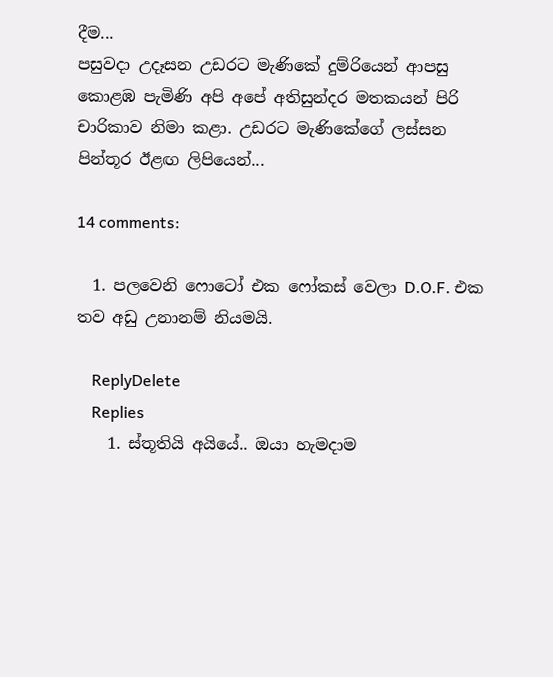දීම...
පසුවදා උදෑසන උඩරට මැණිකේ දුම්රියෙන් ආපසු කොළඹ පැමිණි අපි අපේ අතිසුන්දර මතකයන් පිරි චාරිකාව නිමා කළා. උඩරට මැණිකේගේ ලස්සන පින්තූර ඊළඟ ලිපියෙන්...

14 comments:

  1. පලවෙනි ෆොටෝ එක ෆෝකස් වෙලා D.O.F. එක තව අඩු උනානම් නියමයි.

    ReplyDelete
    Replies
    1. ස්තූතියි අයියේ.. ඔයා හැමදාම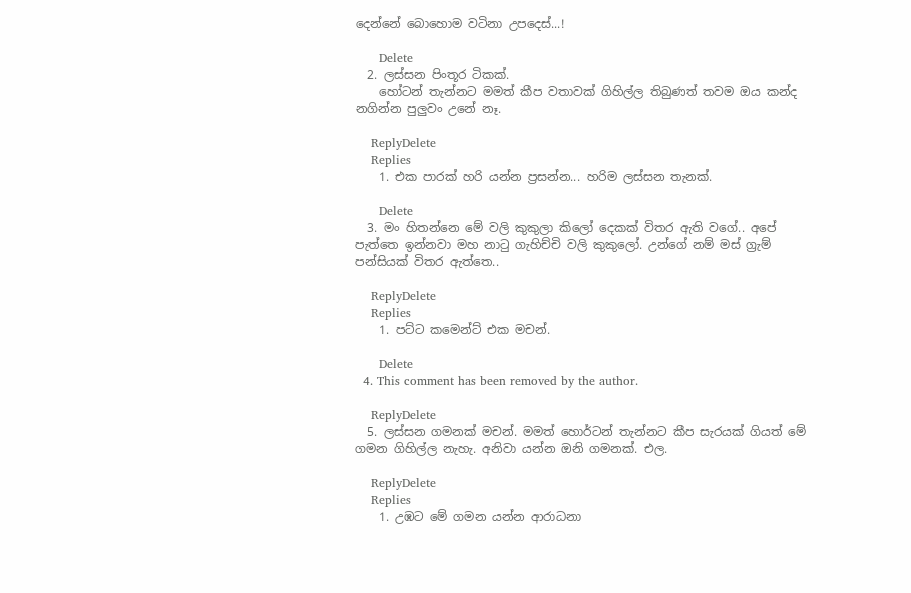දෙන්නේ බොහොම වටිනා උපදෙස්...!

      Delete
  2. ලස්සන පිංතූර ටිකක්.
    හෝටන් තැන්නට මමත් කීප වතාවක් ගිහිල්ල තිබුණත් තවම ඔය කන්ද නගින්න පුලුවං උනේ නෑ.

    ReplyDelete
    Replies
    1. එක පාරක් හරි යන්න ප්‍රසන්න... හරිම ලස්සන තැනක්.

      Delete
  3. මං හිතන්නෙ මේ වලි කුකුලා කිලෝ දෙකක් විතර ඇති වගේ.. අපේ පැත්තෙ ඉන්නවා මහ නාටු ගැහිච්චි වලි කුකුලෝ. උන්ගේ නම් මස් ග්‍රැම් පන්සියක් විතර ඇත්තෙ..

    ReplyDelete
    Replies
    1. පට්ට කමෙන්ට් එක මචන්.

      Delete
  4. This comment has been removed by the author.

    ReplyDelete
  5. ලස්සන ගමනක් මචන්. මමත් හොර්ටන් තැන්නට කීප සැරයක් ගියත් මේ ගමන ගිහිල්ල නැහැ. අනිවා යන්න ඔනි ගමනක්. එල.

    ReplyDelete
    Replies
    1. උඹට මේ ගමන යන්න ආරාධනා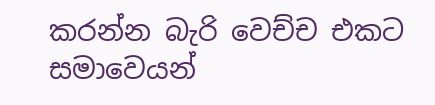කරන්න බැරි වෙච්ච එකට සමාවෙයන්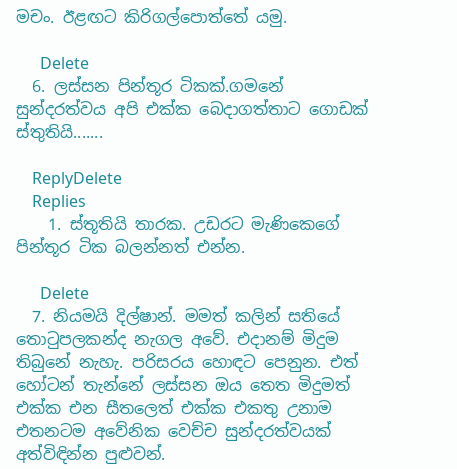මචං. ඊළඟට කිරිගල්පොත්තේ යමු.

      Delete
  6. ලස්සන පින්තූර ටිකක්.ගමනේ සුන්දරත්වය අපි එක්ක බෙදාගත්තාට ගොඩක් ස්තුතියි.......

    ReplyDelete
    Replies
    1. ස්තූතියි තාරක. උඩරට මැණිකෙගේ පින්තූර ටික බලන්නත් එන්න.

      Delete
  7. නියමයි දිල්ෂාන්. මමත් කලින් සතියේ තොටුපලකන්ද නැගල අවේ. එදානම් මිදුම තිබුනේ නැහැ. පරිසරය හොඳට පෙනුන. එත් හෝටන් තැන්නේ ලස්සන ඔය තෙත මිදුමත් එක්ක එන සීතලෙත් එක්ක එකතු උනාම එතනටම අවේනික වෙච්ච සුන්දරත්වයක් අත්විඳින්න පුළුවන්.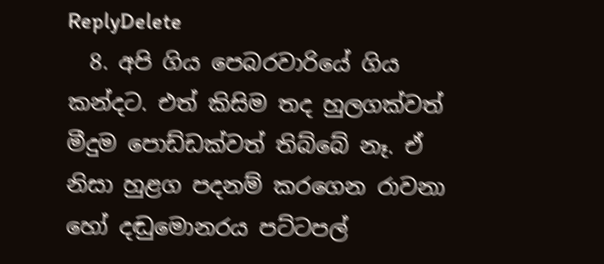ReplyDelete
  8. අපි ගිය පෙබරවාරියේ ගිය කන්දට. එත් කිසිම තද හුලගක්වත් මීදුම පොඩ්ඩක්වත් තිබ්බේ නෑ. ඒ නිසා හුළග පදනම් කරගෙන රාවනා හෝ දඬුමොනරය පට්ටපල්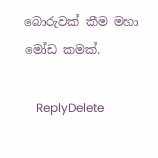බොරුවක් කීම මහා මෝඩ කමක්.

    ReplyDelete